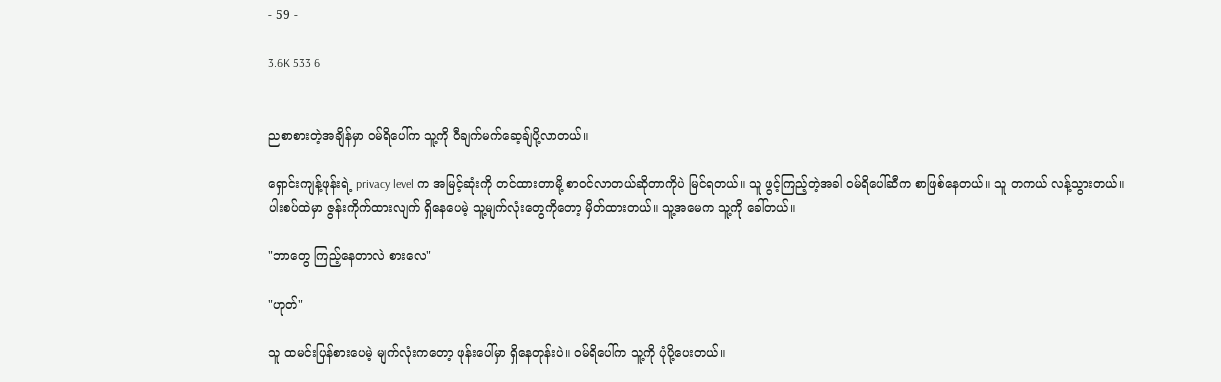- 59 -

3.6K 533 6


ညစာစားတဲ့အချိန်မှာ ဝမ်ရိပေါ်က သူ့ကို ဝီချက်မက်ဆေ့ချ်ပို့လာတယ်။

ရှောင်းကျန့်ဖုန်းရဲ့ privacy level က အမြင့်ဆုံးကို တင်ထားတာမို့ စာဝင်လာတယ်ဆိုတာကိုပဲ မြင်ရတယ်။ သူ ဖွင့်ကြည့်တဲ့အခါ ဝမ်ရိပေါ်ဆီက စာဖြစ်နေတယ်။ သူ တကယ် လန့်သွားတယ်။ ပါးစပ်ထဲမှာ ဇွန်းကိုက်ထားလျက် ရှိနေပေမဲ့ သူ့မျက်လုံးတွေကိုတော့ မှိတ်ထားတယ်။ သူ့အမေက သူ့ကို ခေါ်တယ်။

"ဘာတွေ ကြည့်နေတာလဲ စားလေ"

"ဟုတ်"

သူ ထမင်းပြန်စားပေမဲ့ မျက်လုံးကတော့ ဖုန်းပေါ်မှာ ရှိနေတုန်းပဲ။ ဝမ်ရိပေါ်က သူ့ကို ပုံပို့ပေးတယ်။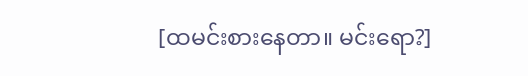[ထမင်းစားနေတာ။ မင်းရော?]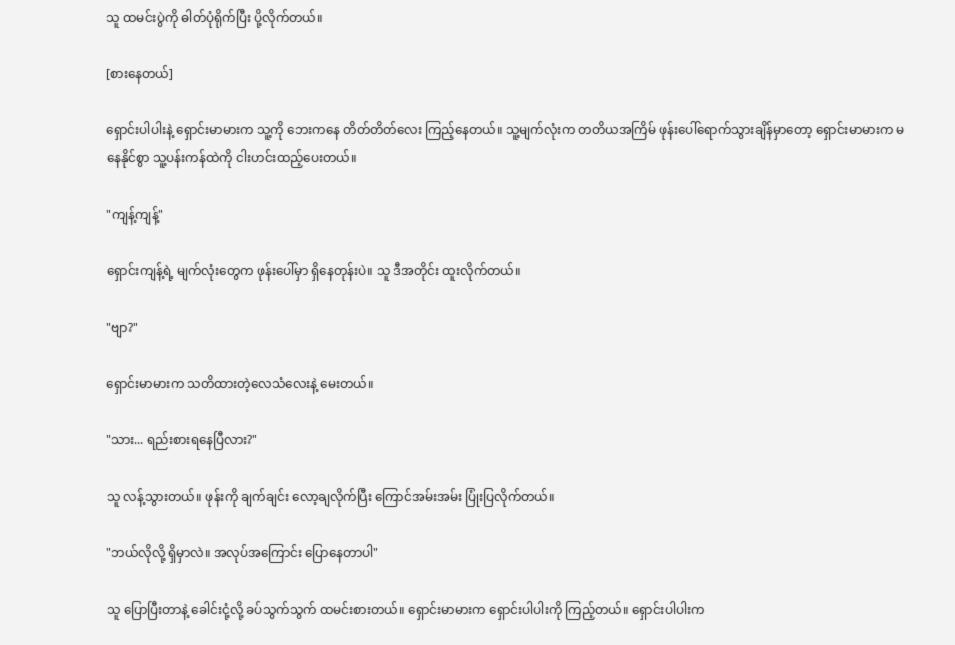သူ ထမင်းပွဲကို ဓါတ်ပုံရိုက်ပြီး ပို့လိုက်တယ်။

[စားနေတယ်]

ရှောင်းပါပါးနဲ့ ရှောင်းမာမားက သူ့ကို ဘေးကနေ တိတ်တိတ်လေး ကြည့်နေတယ်။ သူ့မျက်လုံးက တတိယအကြိမ် ဖုန်းပေါ်ရောက်သွားချိန်မှာတော့ ရှောင်းမာမားက မနေနိုင်စွာ သူ့ပန်းကန်ထဲကို ငါးဟင်းထည့်ပေးတယ်။

"ကျန့်ကျန့်"

ရှောင်းကျန့်ရဲ့ မျက်လုံးတွေက ဖုန်းပေါ်မှာ ရှိနေတုန်းပဲ။ သူ ဒီအတိုင်း ထူးလိုက်တယ်။

"ဗျာ?"

ရှောင်းမာမားက သတိထားတဲ့လေသံလေးနဲ့ မေးတယ်။

"သား... ရည်းစားရနေပြီလား?"

သူ လန့်သွားတယ်။ ဖုန်းကို ချက်ချင်း လော့ချလိုက်ပြီး ကြောင်အမ်းအမ်း ပြုံးပြလိုက်တယ်။

"ဘယ်လိုလို့ ရှိမှာလဲ။ အလုပ်အကြောင်း ပြောနေတာပါ"

သူ ပြောပြီးတာနဲ့ ခေါင်းငုံ့လို့ ခပ်သွက်သွက် ထမင်းစားတယ်။ ရှောင်းမာမားက ရှောင်းပါပါးကို ကြည့်တယ်။ ရှောင်းပါပါးက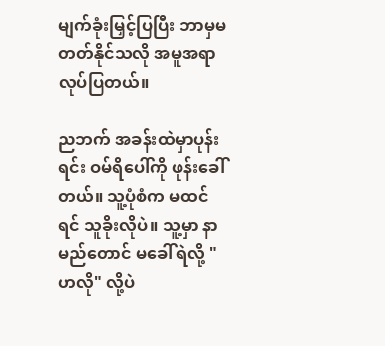မျက်ခုံးမြှင့်ပြပြီး ဘာမှမတတ်နိုင်သလို အမူအရာလုပ်ပြတယ်။

ညဘက် အခန်းထဲမှာပုန်းရင်း ဝမ်ရိပေါ်ကို ဖုန်းခေါ်တယ်။ သူ့ပုံစံက မထင်ရင် သူခိုးလိုပဲ။ သူ့မှာ နာမည်တောင် မခေါ်ရဲလို့ "ဟလို" လို့ပဲ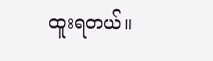ထူးရတယ်။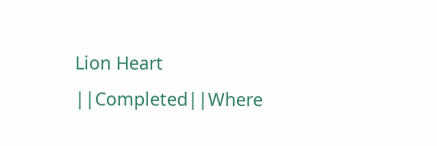Lion Heart ||Completed||Where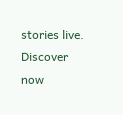stories live. Discover now